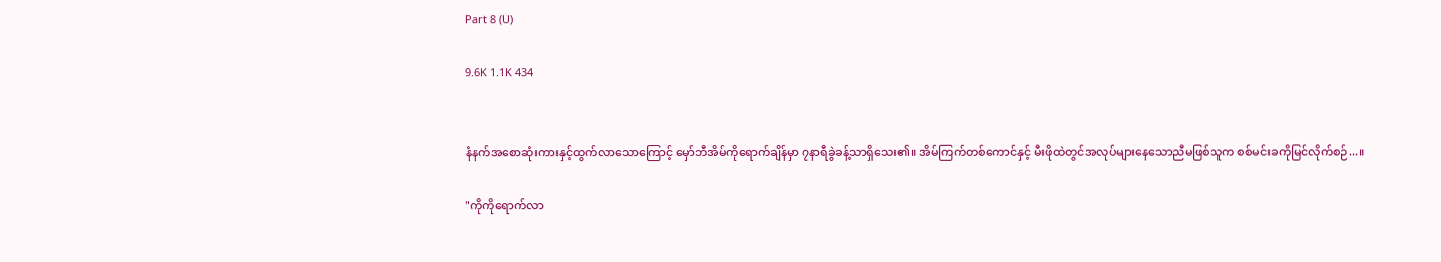Part 8 (U)

9.6K 1.1K 434


နံနက်အစောဆုံးကားနှင့်ထွက်လာသောကြောင့် မှော်ဘီအိမ်ကိုရောက်ချိန်မှာ ၇နာရီခွဲခန့်သာရှိသေး၏။ အိမ်ကြက်တစ်ကောင်နှင့် မီးဖိုထဲတွင်အလုပ်များနေသောညီမဖြစ်သူက စစ်မင်းခကိုမြင်လိုက်စဉ်...။

"ကိုကိုရောက်လာ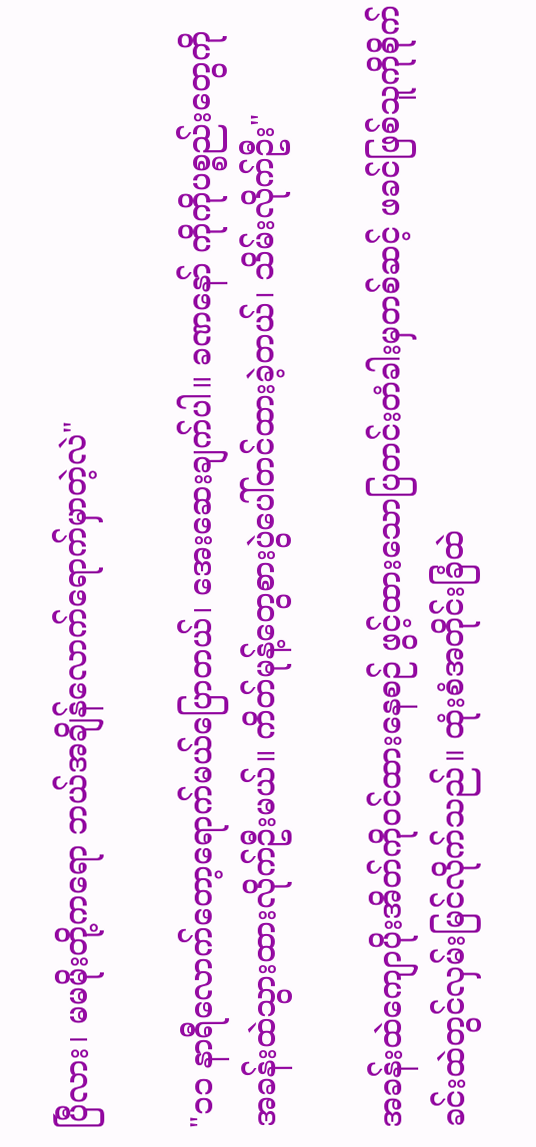ပြီလား၊ မမမိုးတို့ကရော ဘယ်အချိန်လောက်ရောက်မှာတဲ့လဲ"

"၁၁ နာရီလောက်တော့ရောက်မယ်ပြောတယ်၊ အေးဆေးချက်ပါ။ ခဏနော် ကိုကိုပစ္စည်းတွေကိုအခန်းထဲသွားထားလိုက်ဦးမယ်။ ကိတ်မုန့်တွေစားပွဲပေါ်တင်ထားခဲ့တယ်၊ သိမ်းလိုက်ဦး"

အခန်းထဲကျောပိုးအိတ်ကိုဝင်ထားနေစဉ် ဖွင့်ထားသောပြတင်းတံခါးမှတစ်ဆင့် ဖခင်ဖြစ်သူကိုစိုက်ခင်းထဲတွင်လှမ်းမြင်လိုက်သည်။ ထုံးစံအတိုင်းခြံထဲ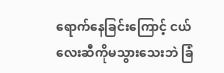ရောက်နေခြင်းကြောင့် ငယ်လေးဆီကိုမသွားသေးဘဲ ခြံ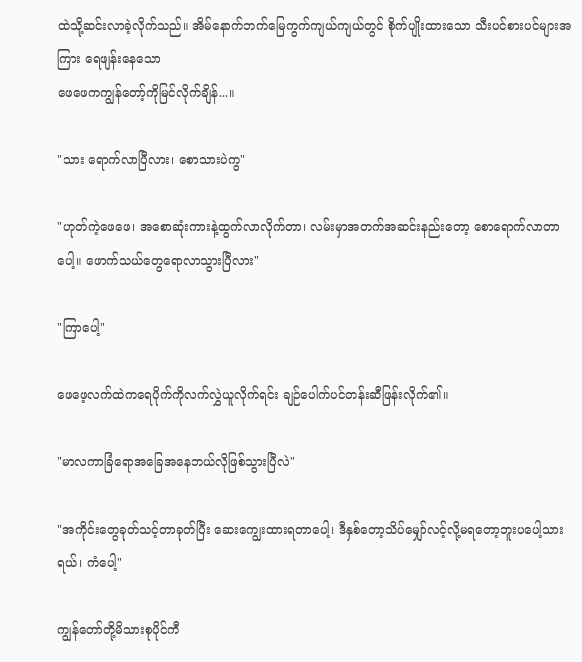ထဲသို့ဆင်းလာခဲ့လိုက်သည်။ အိမ်နောက်ဘက်မြေကွက်ကျယ်ကျယ်တွင် စိုက်ပျိုးထားသော သီးပင်စားပင်များအကြား ရေဖျန်းနေသော
ဖေဖေကကျွန်တော့်ကိုမြင်လိုက်ချိန်...။

"သား ရောက်လာပြီလား၊ စောသားပဲကွ"

"ဟုတ်ကဲ့ဖေဖေ၊ အစောဆုံးကားနဲ့ထွက်လာလိုက်တာ၊ လမ်းမှာအတက်အဆင်းနည်းတော့ စောရောက်လာတာပေါ့။ ဖောက်သယ်တွေရောလာသွားပြီလား"

"ကြာပေါ့"

ဖေဖေ့လက်ထဲကရေပိုက်ကိုလက်လွှဲယူလိုက်ရင်း ချဉ်ပေါက်ပင်တန်းဆီဖြန်းလိုက်၏။

"မာလကာခြံရောအခြေအနေဘယ်လိုဖြစ်သွားပြီလဲ"

"အကိုင်းတွေခုတ်သင့်တာခုတ်ပြီး ဆေးကျွေးထားရတာပေါ့၊ ဒီနှစ်တော့သိပ်မျှော်လင့်လို့မရတော့ဘူးပပေါ့သားရယ်၊ ကံပေါ့"

ကျွန်တော်တို့မိသားစုပိုင်ကီ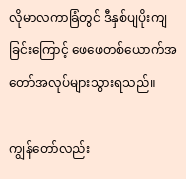လိုမာလကာခြံတွင် ဒီနှစ်ပျပိုးကျခြင်းကြောင့် ဖေဖေတစ်ယောက်အတော်အလုပ်များသွားရသည်။

ကျွန်တော်လည်း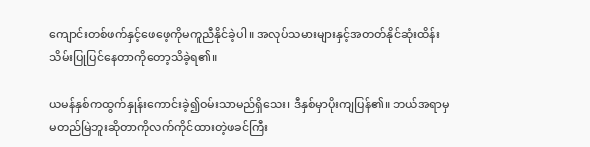ကျောင်းတစ်ဖက်နှင့်ဖေဖေ့ကိုမကူညီနိုင်ခဲ့ပါ။ အလုပ်သမားများနှင့်အတတ်နိုင်ဆုံးထိန်းသိမ်းပြုပြင်နေတာကိုတော့သိခဲ့ရ၏။

ယမန်နှစ်ကထွက်နှုန်းကောင်းခဲ့၍ဝမ်းသာမည်ရှိသေး၊ ဒီနှစ်မှာပိုးကျပြန်၏။ ဘယ်အရာမှမတည်မြဲဘူးဆိုတာကိုလက်ကိုင်ထားတဲ့ဖခင်ကြီး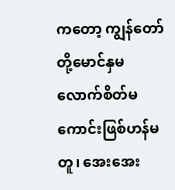ကတော့ ကျွန်တော်တို့မောင်နှမလောက်စိတ်မကောင်းဖြစ်ဟန်မတူ၊ အေးအေး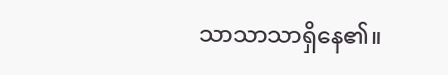သာသာသာရှိနေ၏။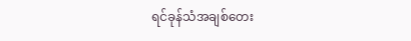ရင်ခုန်သံအချစ်တေး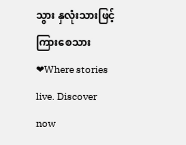သွား နှလုံးသားဖြင့်ကြားစေသား ❤Where stories live. Discover now